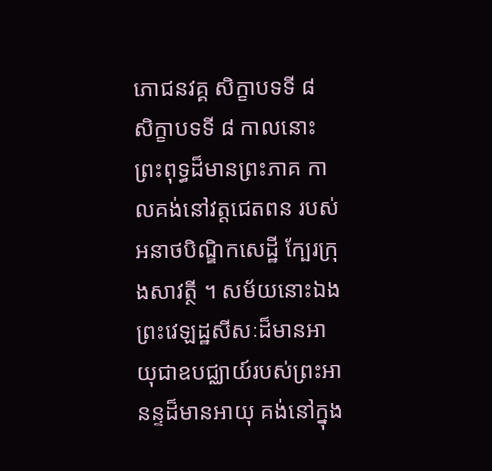ភោជនវគ្គ សិក្ខាបទទី ៨
សិក្ខាបទទី ៨ កាលនោះ ព្រះពុទ្ធដ៏មានព្រះភាគ កាលគង់នៅវត្តជេតពន របស់អនាថបិណ្ឌិកសេដ្ឋី ក្បែរក្រុងសាវត្ថី ។ សម័យនោះឯង ព្រះវេឡដ្ឋសីសៈដ៏មានអាយុជាឧបជ្ឈាយ៍របស់ព្រះអានន្ទដ៏មានអាយុ គង់នៅក្នុង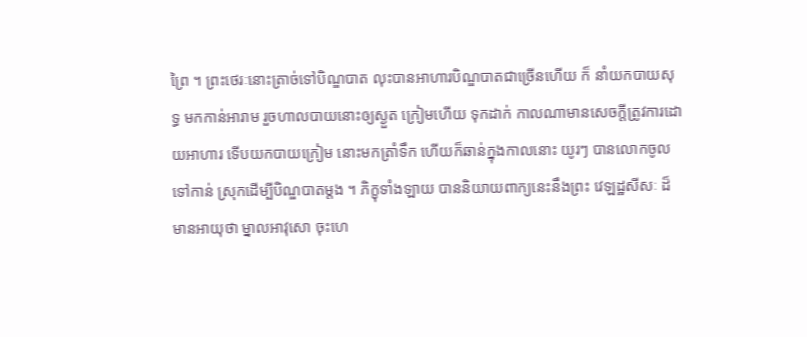ព្រៃ ។ ព្រះថេរៈនោះត្រាច់ទៅបិណ្ឌបាត លុះបានអាហារបិណ្ឌបាតជាច្រើនហើយ ក៏ នាំយកបាយសុទ្ធ មកកាន់អារាម រួចហាលបាយនោះឲ្យស្ងួត ក្រៀមហើយ ទុកដាក់ កាលណាមានសេចក្តីត្រូវការដោយអាហារ ទើបយកបាយក្រៀម នោះមកត្រាំទឹក ហើយក៏ឆាន់ក្នុងកាលនោះ យូរៗ បានលោកចូលទៅកាន់ ស្រុកដើម្បីបិណ្ឌបាតម្តង ។ ភិក្ខុទាំងឡាយ បាននិយាយពាក្យនេះនឹងព្រះ វេឡដ្ឋសីសៈ ដ៏មានអាយុថា ម្នាលអាវុសោ ចុះហេ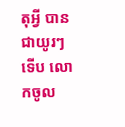តុអ្វី បានជាយូរៗ ទើប លោកចូល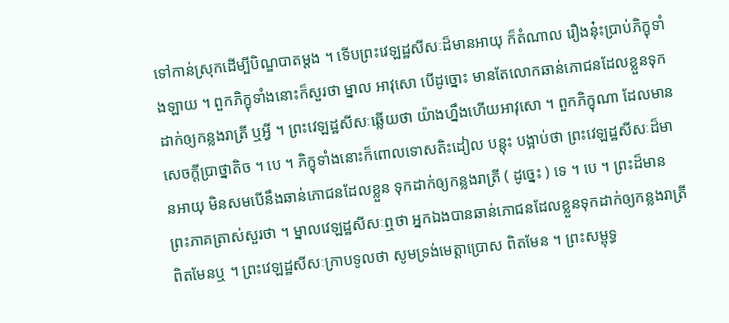ទៅកាន់ស្រុកដើម្បីបិណ្ឌបាតម្តង ។ ទើបព្រះវេឡដ្ឋសីសៈដ៏មានអាយុ ក៏តំណាល រឿងនុ៎ះប្រាប់ភិក្ខុទាំងឡាយ ។ ពួកភិក្ខុទាំងនោះក៏សួរថា ម្នាល អាវុសោ បើដូច្នោះ មានតែលោកឆាន់ភោជនដែលខ្លួនទុកដាក់ឲ្យកន្លងរាត្រី ឬអ្វី ។ ព្រះវេឡដ្ឋសីសៈឆ្លើយថា យ៉ាងហ្នឹងហើយអាវុសោ ។ ពួកភិក្ខុណា ដែលមានសេចក្តីប្រាថ្នាតិច ។ បេ ។ ភិក្ខុទាំងនោះក៏ពោលទោសតិះដៀល បន្តុះ បង្អាប់ថា ព្រះវេឡដ្ឋសីសៈដ៏មានអាយុ មិនសមបើនឹងឆាន់ភោជនដែលខ្លួន ទុកដាក់ឲ្យកន្លងរាត្រី ( ដូច្នេះ ) ទេ ។ បេ ។ ព្រះដ៏មានព្រះភាគត្រាស់សួរថា ។ ម្នាលវេឡដ្ឋសីសៈឮថា អ្នកឯងបានឆាន់ភោជនដែលខ្លួនទុកដាក់ឲ្យកន្លងរាត្រី ពិតមែនឬ ។ ព្រះវេឡដ្ឋសីសៈក្រាបទូលថា សូមទ្រង់មេត្តាប្រោស ពិតមែន ។ ព្រះសម្ពុទ្ធ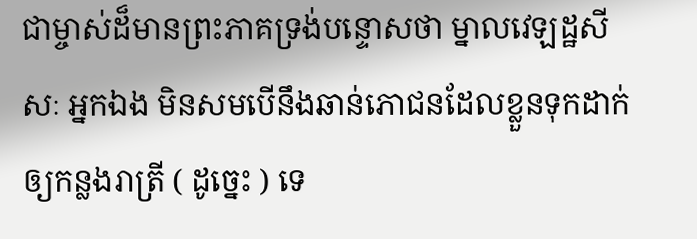ជាម្ចាស់ដ៏មានព្រះភាគទ្រង់បន្ទោសថា ម្នាលវេឡដ្ឋសីសៈ អ្នកឯង មិនសមបើនឹងឆាន់ភោជនដែលខ្លួនទុកដាក់ឲ្យកន្លងរាត្រី ( ដូច្នេះ ) ទេ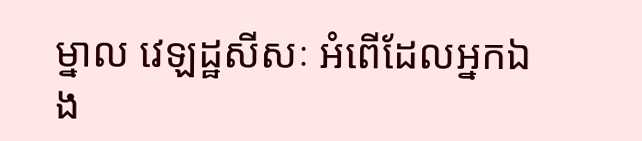ម្នាល វេឡដ្ឋសីសៈ អំពើដែលអ្នកឯង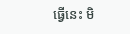ធ្វើនេះ មិ